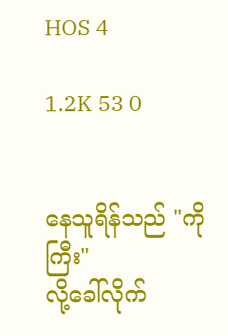HOS 4

1.2K 53 0


နေသူရိန်သည် "ကိုကြီး"
လို့ခေါ်လိုက်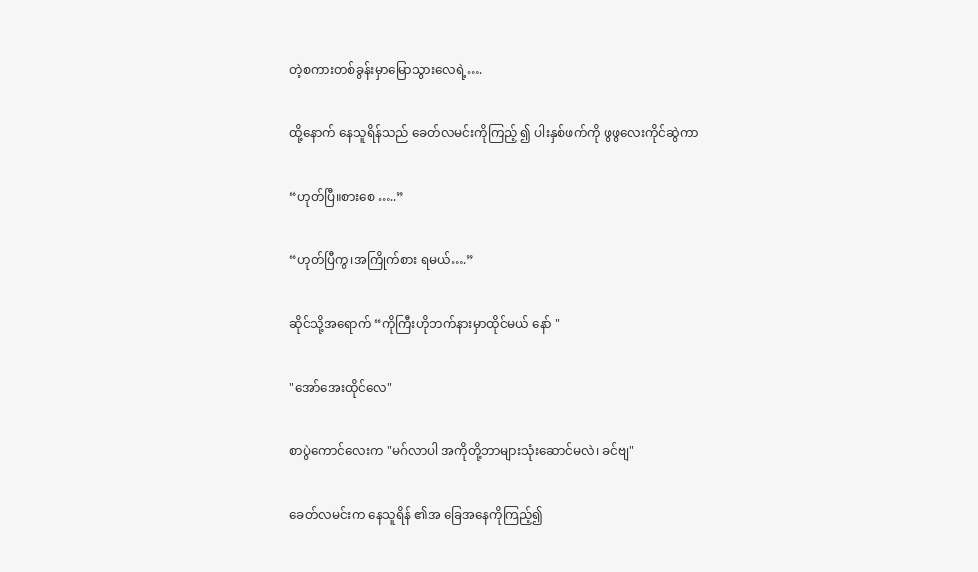တဲ့စကားတစ်ခွန်းမှာမြောသွားလေရဲ့….

ထို့နောက် နေသူရိန်သည် ခေတ်လမင်းကိုကြည့် ၍ ပါးနှစ်ဖက်ကို ဖွဖွလေးကိုင်ဆွဲကာ

“ဟုတ်ပြီ။စားစေ …..”

“ဟုတ်ပြီကွ၊အကြိုက်စား ရမယ်….”

ဆိုင်သို့အရောက် “ကိုကြီးဟိုဘက်နားမှာထိုင်မယ် နော် "

"အော်အေးထိုင်လေ"

စာပွဲကောင်လေးက "မဂ်လာပါ အကိုတို့‌ဘာများသုံးဆောင်မလဲ၊ ခင်ဗျ"

ခေတ်လမင်းက နေသူရိန် ၏အ‌ ခြေအနေကိုကြည့်၍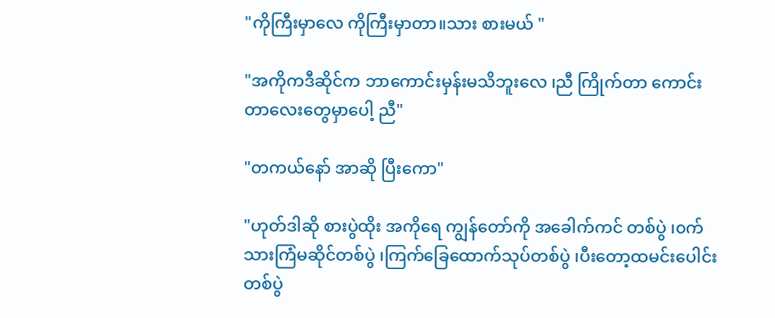"ကိုကြီးမှာလေ ကိုကြီးမှာတာ။သား စားမယ် "

"အကိုကဒီဆိုင်က ဘာကောင်းမှန်းမသိဘူးလေ ၊ညီ ကြိုက်တာ ကောင်းတာ‌လေးတွေမှာပေါ့ ညီ"

"တကယ်နော် အာဆို ပြီးကော"

"ဟုတ်ဒါဆို စားပွဲထိုး အကိုရေ ကျွန်တော်ကို အခေါက်ကင် တစ်ပွဲ ၊၀က်သားကြံမဆိုင်တစ်ပွဲ ၊ကြက်ခြေထောက်သုပ်တစ်ပွဲ ၊ပီးတော့ထမင်းပေါင်း တစ်ပွဲ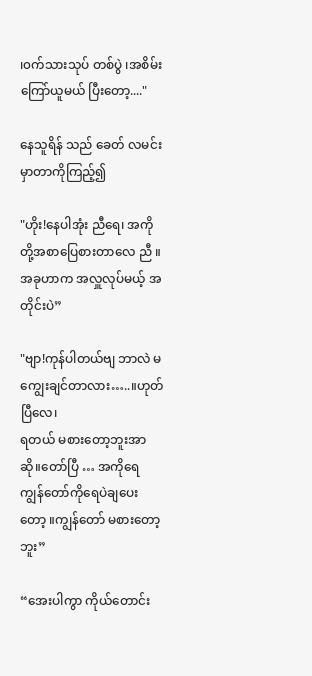၊၀က်သားသုပ် တစ်ပွဲ ၊အစိမ်း‌ ကြော်ယူမယ် ပြီးတော့...."

နေသူရိန် သည် ခေတ် လမင်းမှာတာကိုကြည့်၍

"ဟိုး!နေပါအုံး ညီရေ၊ အကိုတို့အစာပြေစားတာလေ ညီ ။အခုဟာက အလှူလုပ်မယ့် အတိုင်းပဲ”

"ဗျာ!ကုန်ပါတယ်ဗျ ဘာလဲ မကျွေးချင်တာလား…..။ဟုတ်ပြီလေ၊
ရတယ် မစားတော့ဘူးအာဆို။တော်ပြီ … အကိုရေ ကျွန်တော်ကိုရေပဲချပေးတော့ ။ကျွန်တော် မစားတော့ဘူး”

“အေးပါကွာ ကိုယ်တောင်း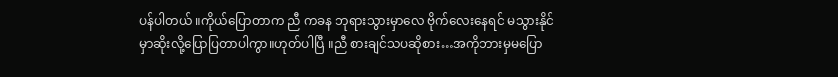ပန်ပါတယ် ။ကိုယ်ပြောတာက ညီ ကခန ဘုရားသွားမှာလေ ဗိုက်လေးနေရင် မသွားနိုင်မှာဆိုးလို့ပြောပြတာပါကွာ။ဟုတ်ပါပြီ ။ညီ စားချင်သပဆိုစား…အကိုဘားမှမပြော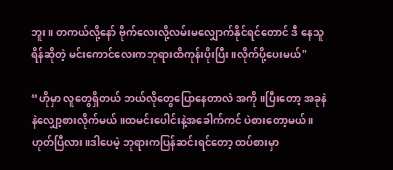ဘူး။ တကယ်လို့နော် ဗိုက်လေးလို့လမ်းမလျှောက်နိုင်ရင်တောင် ဒီ နေသူရိန်ဆိုတဲ့ မင်းကောင်လေးကဘုရားထိကုန်းပိုးပြီး။လိုက်ပို့‌ပေးမယ်"

“ဟိုမှာ လူတွေရှိတယ် ဘယ်လိုတွေပြောနေတာလဲ အကို။ပြီးတော့ အခုနဲနဲလျှော့စားလိုက်မယ်။ထမင်းပေါင်း‌နဲ့အခေါက်ကင် ပဲစားတော့မယ် ။ဟုတ်ပြီလား။ဒါပေမဲ့ ဘုရားကပြန်ဆင်းရင်တော့ ထပ်စားမှာ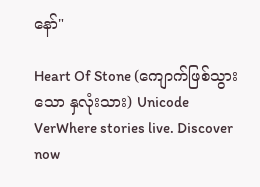နော်"

Heart Of Stone (ကျောက်ဖြစ်သွားသော နှလုံးသား) Unicode VerWhere stories live. Discover now